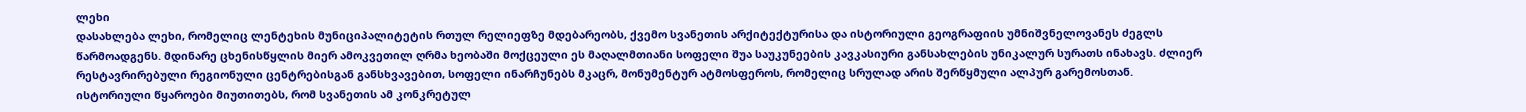ლეხი
დასახლება ლეხი, რომელიც ლენტეხის მუნიციპალიტეტის რთულ რელიეფზე მდებარეობს, ქვემო სვანეთის არქიტექტურისა და ისტორიული გეოგრაფიის უმნიშვნელოვანეს ძეგლს წარმოადგენს. მდინარე ცხენისწყლის მიერ ამოკვეთილ ღრმა ხეობაში მოქცეული ეს მაღალმთიანი სოფელი შუა საუკუნეების კავკასიური განსახლების უნიკალურ სურათს ინახავს. ძლიერ რესტავრირებული რეგიონული ცენტრებისგან განსხვავებით, სოფელი ინარჩუნებს მკაცრ, მონუმენტურ ატმოსფეროს, რომელიც სრულად არის შერწყმული ალპურ გარემოსთან.
ისტორიული წყაროები მიუთითებს, რომ სვანეთის ამ კონკრეტულ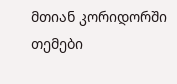მთიან კორიდორში თემები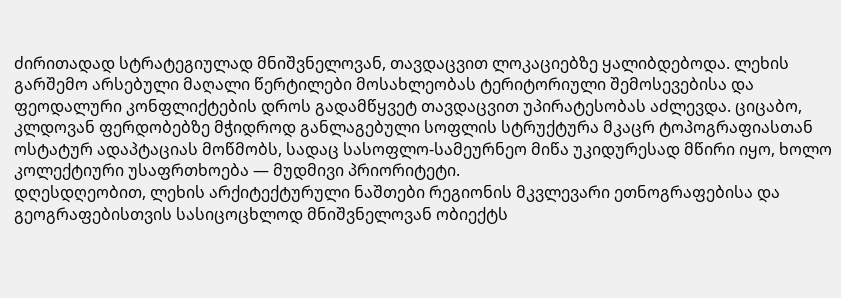ძირითადად სტრატეგიულად მნიშვნელოვან, თავდაცვით ლოკაციებზე ყალიბდებოდა. ლეხის გარშემო არსებული მაღალი წერტილები მოსახლეობას ტერიტორიული შემოსევებისა და ფეოდალური კონფლიქტების დროს გადამწყვეტ თავდაცვით უპირატესობას აძლევდა. ციცაბო, კლდოვან ფერდობებზე მჭიდროდ განლაგებული სოფლის სტრუქტურა მკაცრ ტოპოგრაფიასთან ოსტატურ ადაპტაციას მოწმობს, სადაც სასოფლო-სამეურნეო მიწა უკიდურესად მწირი იყო, ხოლო კოლექტიური უსაფრთხოება — მუდმივი პრიორიტეტი.
დღესდღეობით, ლეხის არქიტექტურული ნაშთები რეგიონის მკვლევარი ეთნოგრაფებისა და გეოგრაფებისთვის სასიცოცხლოდ მნიშვნელოვან ობიექტს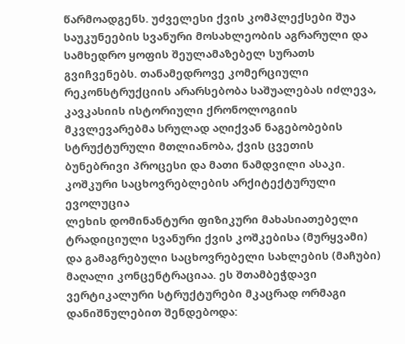წარმოადგენს. უძველესი ქვის კომპლექსები შუა საუკუნეების სვანური მოსახლეობის აგრარული და სამხედრო ყოფის შეულამაზებელ სურათს გვიჩვენებს. თანამედროვე კომერციული რეკონსტრუქციის არარსებობა საშუალებას იძლევა, კავკასიის ისტორიული ქრონოლოგიის მკვლევარებმა სრულად აღიქვან ნაგებობების სტრუქტურული მთლიანობა, ქვის ცვეთის ბუნებრივი პროცესი და მათი ნამდვილი ასაკი.
კოშკური საცხოვრებლების არქიტექტურული ევოლუცია
ლეხის დომინანტური ფიზიკური მახასიათებელი ტრადიციული სვანური ქვის კოშკებისა (მურყვამი) და გამაგრებული საცხოვრებელი სახლების (მაჩუბი) მაღალი კონცენტრაციაა. ეს შთამბეჭდავი ვერტიკალური სტრუქტურები მკაცრად ორმაგი დანიშნულებით შენდებოდა: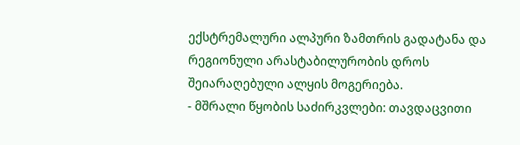ექსტრემალური ალპური ზამთრის გადატანა და რეგიონული არასტაბილურობის დროს შეიარაღებული ალყის მოგერიება.
- მშრალი წყობის საძირკვლები: თავდაცვითი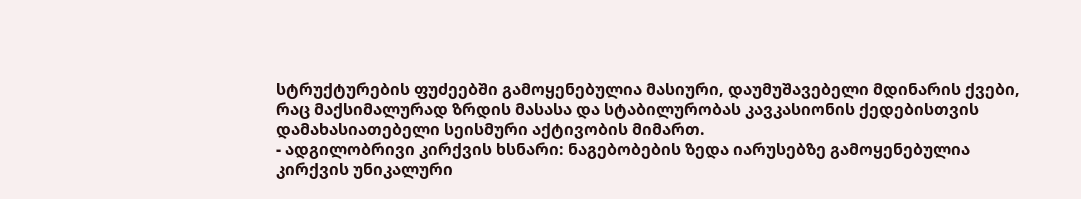სტრუქტურების ფუძეებში გამოყენებულია მასიური, დაუმუშავებელი მდინარის ქვები, რაც მაქსიმალურად ზრდის მასასა და სტაბილურობას კავკასიონის ქედებისთვის დამახასიათებელი სეისმური აქტივობის მიმართ.
- ადგილობრივი კირქვის ხსნარი: ნაგებობების ზედა იარუსებზე გამოყენებულია კირქვის უნიკალური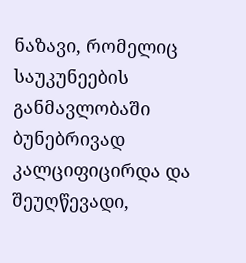ნაზავი, რომელიც საუკუნეების განმავლობაში ბუნებრივად კალციფიცირდა და შეუღწევადი,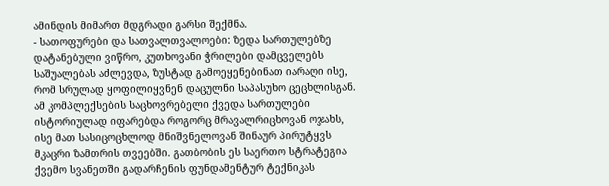ამინდის მიმართ მდგრადი გარსი შექმნა.
- სათოფურები და სათვალთვალოები: ზედა სართულებზე დატანებული ვიწრო, კუთხოვანი ჭრილები დამცველებს საშუალებას აძლევდა, ზუსტად გამოეყენებინათ იარაღი ისე, რომ სრულად ყოფილიყვნენ დაცულნი საპასუხო ცეცხლისგან.
ამ კომპლექსების საცხოვრებელი ქვედა სართულები ისტორიულად იფარებდა როგორც მრავალრიცხოვან ოჯახს, ისე მათ სასიცოცხლოდ მნიშვნელოვან შინაურ პირუტყვს მკაცრი ზამთრის თვეებში. გათბობის ეს საერთო სტრატეგია ქვემო სვანეთში გადარჩენის ფუნდამენტურ ტექნიკას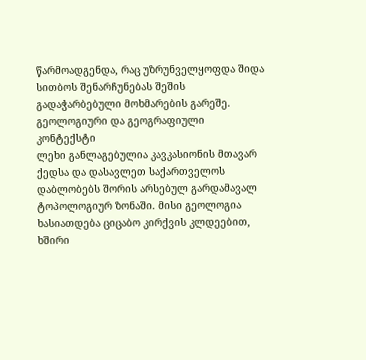წარმოადგენდა, რაც უზრუნველყოფდა შიდა სითბოს შენარჩუნებას შეშის გადაჭარბებული მოხმარების გარეშე.
გეოლოგიური და გეოგრაფიული კონტექსტი
ლეხი განლაგებულია კავკასიონის მთავარ ქედსა და დასავლეთ საქართველოს დაბლობებს შორის არსებულ გარდამავალ ტოპოლოგიურ ზონაში. მისი გეოლოგია ხასიათდება ციცაბო კირქვის კლდეებით, ხშირი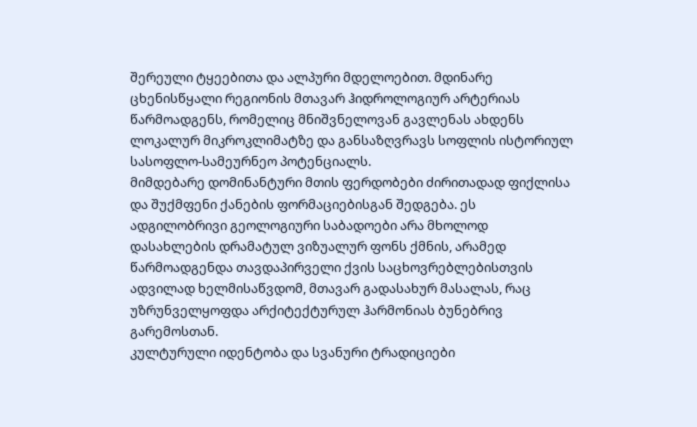შერეული ტყეებითა და ალპური მდელოებით. მდინარე ცხენისწყალი რეგიონის მთავარ ჰიდროლოგიურ არტერიას წარმოადგენს, რომელიც მნიშვნელოვან გავლენას ახდენს ლოკალურ მიკროკლიმატზე და განსაზღვრავს სოფლის ისტორიულ სასოფლო-სამეურნეო პოტენციალს.
მიმდებარე დომინანტური მთის ფერდობები ძირითადად ფიქლისა და შუქმფენი ქანების ფორმაციებისგან შედგება. ეს ადგილობრივი გეოლოგიური საბადოები არა მხოლოდ დასახლების დრამატულ ვიზუალურ ფონს ქმნის, არამედ წარმოადგენდა თავდაპირველი ქვის საცხოვრებლებისთვის ადვილად ხელმისაწვდომ, მთავარ გადასახურ მასალას, რაც უზრუნველყოფდა არქიტექტურულ ჰარმონიას ბუნებრივ გარემოსთან.
კულტურული იდენტობა და სვანური ტრადიციები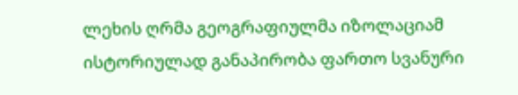ლეხის ღრმა გეოგრაფიულმა იზოლაციამ ისტორიულად განაპირობა ფართო სვანური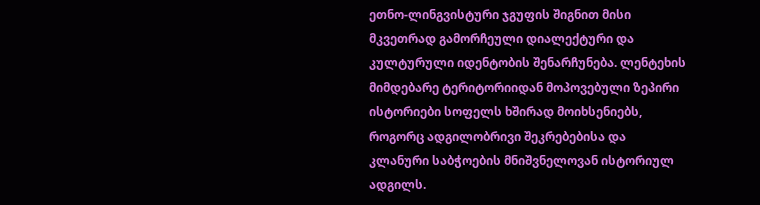ეთნო-ლინგვისტური ჯგუფის შიგნით მისი მკვეთრად გამორჩეული დიალექტური და კულტურული იდენტობის შენარჩუნება. ლენტეხის მიმდებარე ტერიტორიიდან მოპოვებული ზეპირი ისტორიები სოფელს ხშირად მოიხსენიებს, როგორც ადგილობრივი შეკრებებისა და კლანური საბჭოების მნიშვნელოვან ისტორიულ ადგილს.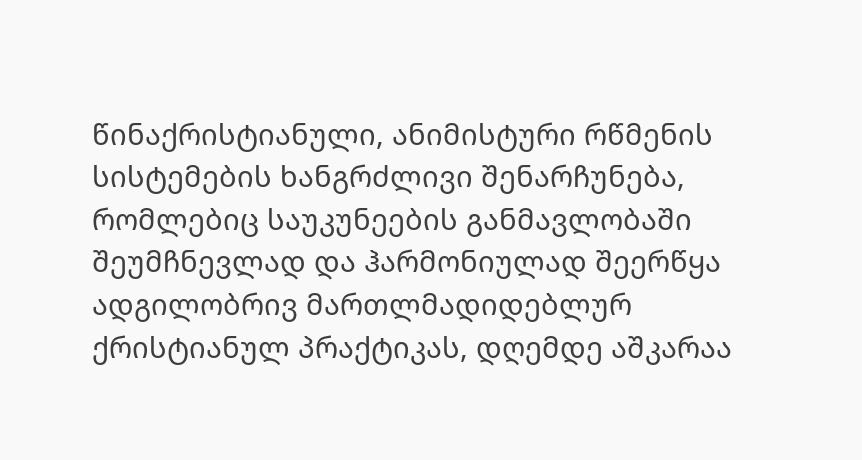წინაქრისტიანული, ანიმისტური რწმენის სისტემების ხანგრძლივი შენარჩუნება, რომლებიც საუკუნეების განმავლობაში შეუმჩნევლად და ჰარმონიულად შეერწყა ადგილობრივ მართლმადიდებლურ ქრისტიანულ პრაქტიკას, დღემდე აშკარაა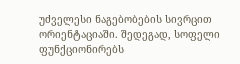უძველესი ნაგებობების სივრცით ორიენტაციაში. შედეგად, სოფელი ფუნქციონირებს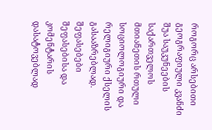როგორც არსებითი გეოგრაფიული კვანძი შუა საუკუნეების საქართველოს მთიანეთის რთული სოციოლოგიური და რელიგიური ქსელის გასააზრებლად.
შეფასებები
შეფასებისა და კომენტარის დასატოვებლად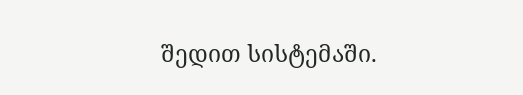შედით სისტემაში.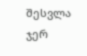შესვლა
ჯერ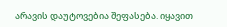არავის დაუტოვებია შეფასება. იყავით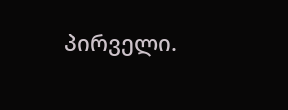პირველი.